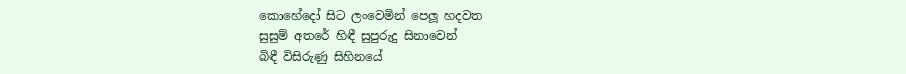කොහේදෝ සිට ලංවෙමින් පෙලූ හදවත
සුසුම් අතරේ හිඳී සුපුරුදු සිනාවෙන්
බිඳී විසිරුණු සිහිනයේ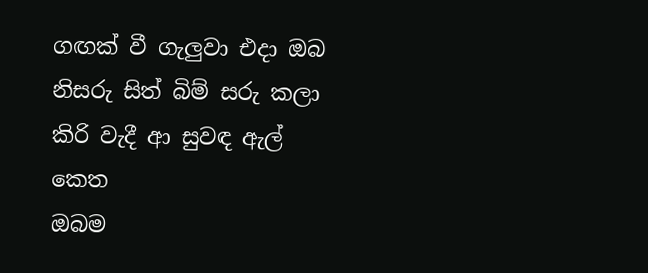ගඟක් වී ගැලුවා එදා ඔබ
නිසරු සිත් බිම් සරු කලා
කිරි වැදී ආ සුවඳ ඇල් කෙත
ඔබම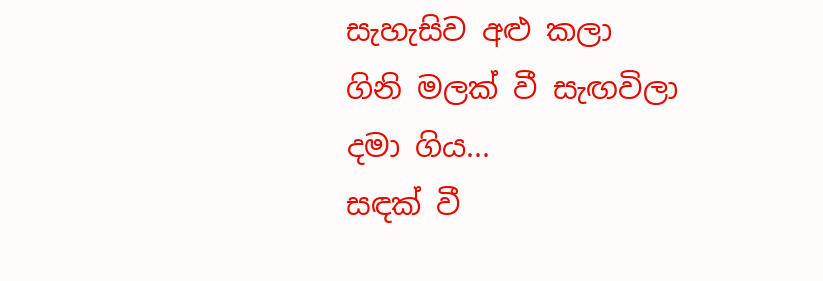සැහැසිව අළු කලා
ගිනි මලක් වී සැඟවිලා
දමා ගිය...
සඳක් වී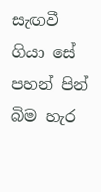සැඟවී ගියා සේ
පහන් පින් බිම හැර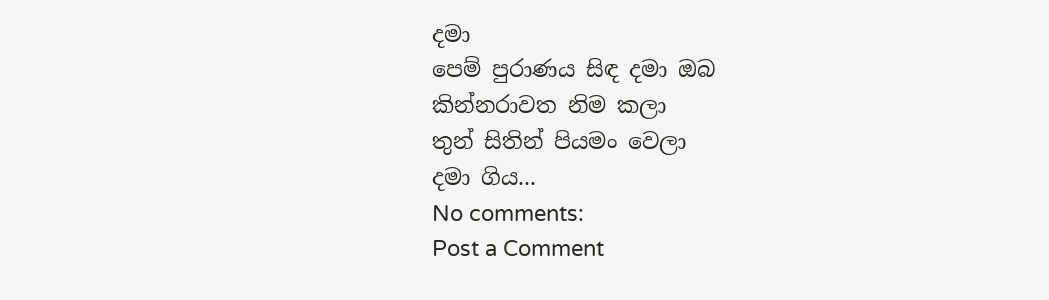දමා
පෙම් පුරාණය සිඳ දමා ඔබ
කින්නරාවත නිම කලා
තුන් සිතින් පියමං වෙලා
දමා ගිය...
No comments:
Post a Comment